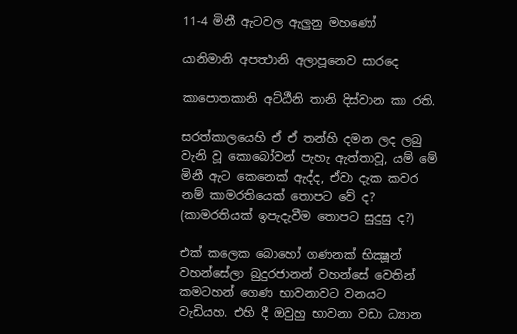11-4 මිනී ඇටවල ඇලුනු මහණෝ

යානිමානි අපත්‍ථානි අලාපූනෙව සාරදෙ

කාපොතකානි අට්ඨීනි තානි දිස්වාන කා රති.

සරත්කාලයෙහි ඒ ඒ තන්හි දමන ලද ලබු වැනි වූ කොබෝවන් පැහැ ඇත්තාවූ, යම් මේ මිනී ඇට කෙනෙක් ඇද්ද, ඒවා දැක කවර නම් කාමරතියෙක් තොපට වේ ද? (කාමරතියක් ඉපැදැවීම තොපට සුදුසු ද?)

එක් කලෙක බොහෝ ගණනක් භික්‍ෂූන් වහන්සේලා බුදුරජානන් වහන්සේ වෙතින් කමටහන් ගෙණ භාවනාවට වනයට වැඩියහ. එහි දී ඔවුහු භාවනා වඩා ධ්‍යාන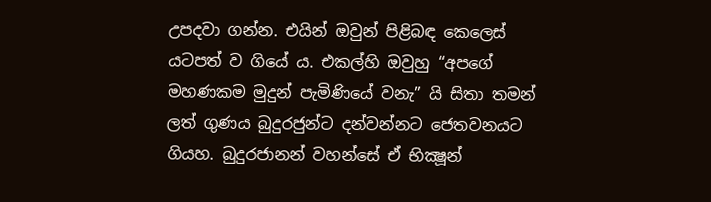උපදවා ගන්න. එයින් ඔවුන් පිළිබඳ කෙලෙස් යටපත් ව ගියේ ය. එකල්හි ඔවුහු “අපගේ මහණකම මුදුන් පැමිණියේ වනැ” යි සිතා තමන් ලත් ගුණය බුදුරජුන්ට දන්වන්නට ජෙතවනයට ගියහ. බුදුරජානන් වහන්සේ ඒ භික්‍ෂූන්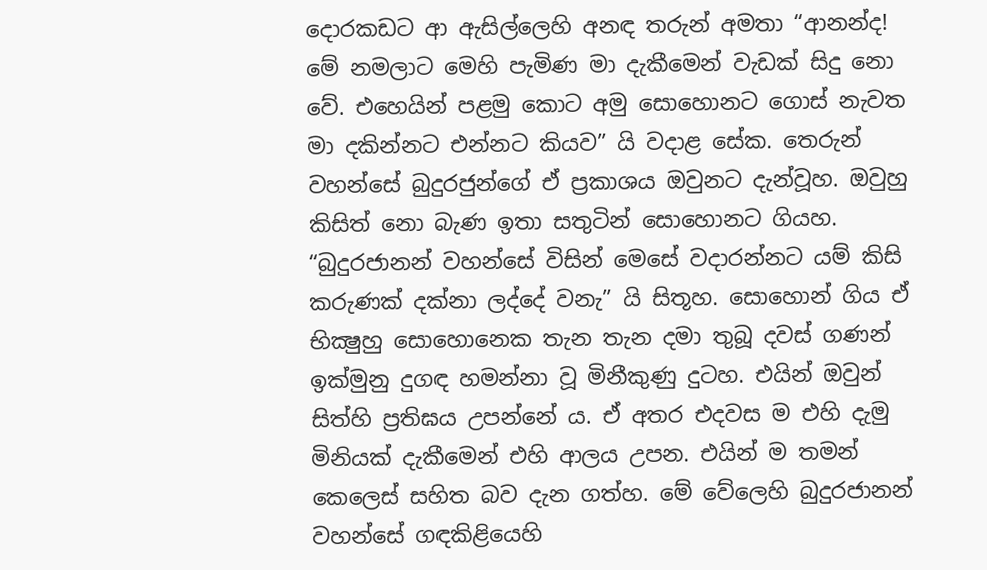දොරකඩට ආ ඇසිල්ලෙහි අනඳ තරුන් අමතා “ආනන්ද! මේ නමලාට මෙහි පැමිණ මා දැකීමෙන් වැඩක් සිදු නො වේ. එහෙයින් පළමු කොට අමු සොහොනට ගොස් නැවත මා දකින්නට එන්නට කියව” යි වදාළ සේක. තෙරුන් වහන්සේ බුදුරජුන්ගේ ඒ ප්‍රකාශය ඔවුනට දැන්වූහ. ඔවුහු කිසිත් නො බැණ ඉතා සතුටින් සොහොනට ගියහ. “බුදුරජානන් වහන්සේ විසින් මෙසේ වදාරන්නට යම් කිසි කරුණක් දක්නා ලද්දේ වනැ” යි සිතූහ. සොහොන් ගිය ඒ භික්‍ෂුහු සොහොනෙක තැන තැන දමා තුබූ දවස් ගණන් ඉක්මුනු දුගඳ හමන්නා වූ මිනීකුණු දුටහ. එයින් ඔවුන් සිත්හි ප්‍රතිඝය උපන්නේ ය. ඒ අතර එදවස ම එහි දැමු මිනියක් දැකීමෙන් එහි ආලය උපන. එයින් ම තමන් කෙලෙස් සහිත බව දැන ගත්හ. මේ වේලෙහි බුදුරජානන් වහන්සේ ගඳකිළියෙහි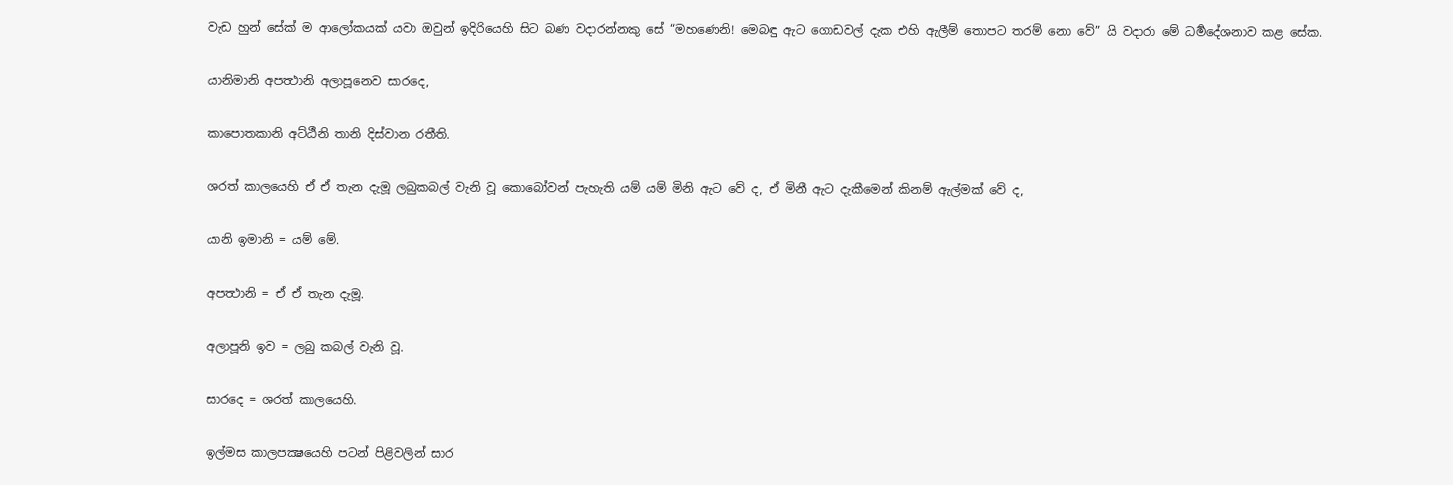වැඩ හුන් සේක් ම ආලෝකයක් යවා ඔවුන් ඉදිරියෙහි සිට බණ වදාරන්නකු සේ “මහණෙනි! මෙබඳු ඇට ගොඩවල් දැක එහි ඇලීම් තොපට තරම් නො වේ” යි වදාරා මේ ධර්‍මදේශනාව කළ සේක.

යානිමානි අපත්‍ථානි අලාපූනෙව සාරදෙ,

කාපොතකානි අට්ඨීනි තානි දිස්වාන රතීති.

ශරත් කාලයෙහි ඒ ඒ තැන දැමූ ලබුකබල් වැනි වූ කොබෝවන් පැහැති යම් යම් මිනි ඇට වේ ද, ඒ මිනී ඇට දැකීමෙන් කිනම් ඇල්මක් වේ ද,

යානි ඉමානි = යම් මේ.

අපත්‍ථානි = ඒ ඒ තැන දැමූ.

අලාපූනි ඉව = ලබු කබල් වැනි වූ.

සාරදෙ = ශරත් කාලයෙහි.

ඉල්මස කාලපක්‍ෂයෙහි පටන් පිළිවලින් සාර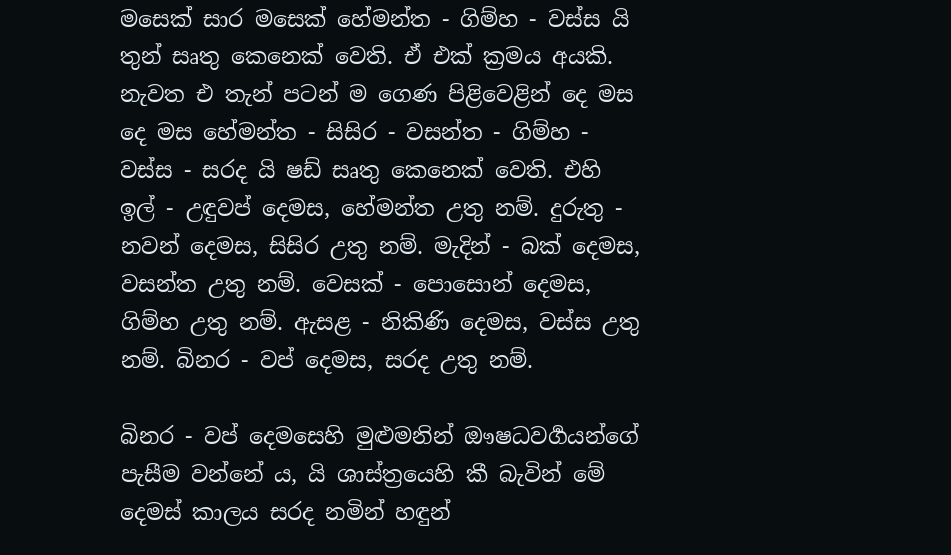මසෙක් සාර මසෙක් හේමන්ත - ගිම්හ - වස්ස යි තුන් සෘතු කෙනෙක් වෙති. ඒ එක් ක්‍රමය අයකි. නැවත එ තැන් පටන් ම ගෙණ පිළිවෙළින් දෙ මස දෙ මස හේමන්ත - සිසිර - වසන්ත - ගිම්හ - වස්ස - සරද යි ෂඩ් සෘතු කෙනෙක් වෙති. එහි ඉල් - උඳුවප් දෙමස, හේමන්ත උතු නම්. දුරුතු - නවන් දෙමස, සිසිර උතු නම්. මැදින් - බක් දෙමස, වසන්ත උතු නම්. වෙසක් - පොසොන් දෙමස, ගිම්හ උතු නම්. ඇසළ - නිකිණි දෙමස, වස්ස උතු නම්. බිනර - වප් දෙමස, සරද උතු නම්.

බිනර - වප් දෙමසෙහි මුළුමනින් ඖෂධවර්‍ගයන්ගේ පැසීම වන්නේ ය, යි ශාස්ත්‍රයෙහි කී බැවින් මේ දෙමස් කාලය සරද නමින් හඳුන්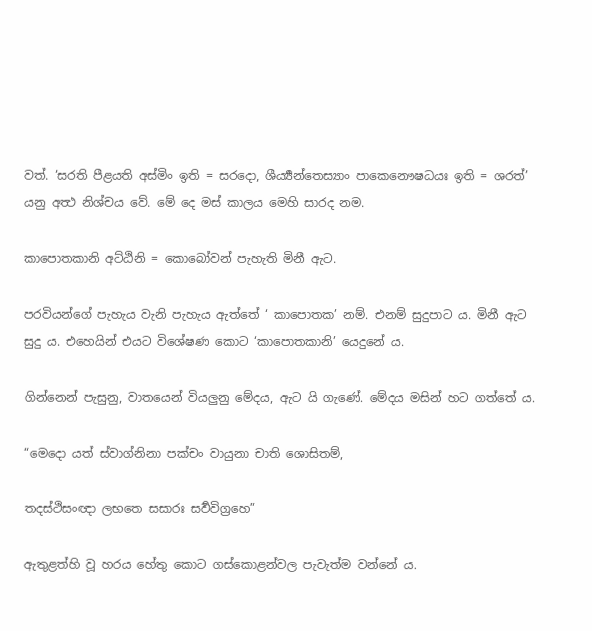වත්. ‘සරති පීළයති අස්මිං ඉති = සරදො, ශීර්‍ය්‍යන්තෙස්‍යාං පාකෙනෞෂධයඃ ඉති = ශරත්’ යනු අත්‍ථ නිශ්චය වේ. මේ දෙ මස් කාලය මෙහි සාරද නම.

කාපොතකානි අට්ඨිනි = කොබෝවන් පැහැති මිනී ඇට.

පරවියන්ගේ පැහැය වැනි පැහැය ඇත්තේ ‘ කාපොතක’ නම්. එනම් සුදුපාට ය. මිනී ඇට සුදු ය. එහෙයින් එයට විශේෂණ කොට ‘කාපොතකානි’ යෙදුනේ ය.

ගින්නෙන් පැසුනු, වාතයෙන් වියලුනු මේදය, ඇට යි ගැණේ. මේදය මසින් හට ගත්තේ ය.

“මෙදො යත් ස්වාග්නිනා පක්චං වායුනා චාති ශොසිතම්,

තදස්ථිසංඥා ලභතෙ සසාරඃ සර්‍වවිග්‍රහෙ”

ඇතුළත්හි වූ හරය හේතු කොට ගස්කොළන්වල පැවැත්ම වන්නේ ය.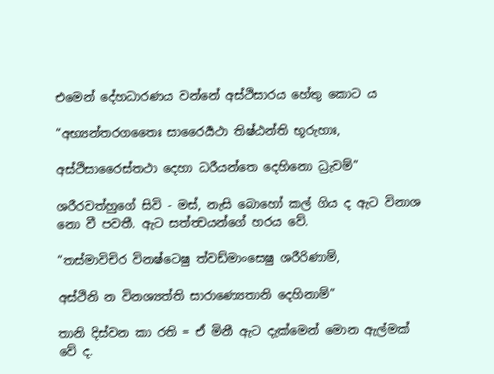එමෙන් දේහධාරණය වන්නේ අස්ථිසාරය හේතු කොට ය

“අභ්‍යන්තරගතෛඃ සාරෛර්‍යථා තිෂ්ඨන්ති භූරුහාඃ,

අස්ථිසාරෛස්තථා දෙහා ධරීයන්තෙ දෙහිනො ධ්‍රැවම්”

ශරීරවත්හුගේ සිවි - මස්, නැසි බොහෝ කල් ගිය ද ඇට විනාශ නො වී පවතී. ඇට සත්ත්‍වයන්ගේ හරය වේ.

“තස්මාවිචිර විනෂ්ටෙෂු ත්වඩ්මාංසෙෂු ශරීරිණාම්,

අස්ථිනි න විනශ්‍යත්ති සාරාණ්‍යෙතානි දෙහිනාම්”

තානි දිස්වන කා රති = ඒ මිනී ඇට දැක්මෙන් මොන ඇල්මක් වේ ද.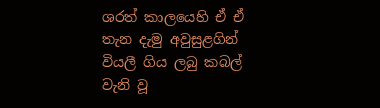ශරත් කාලයෙහි ඒ ඒ තැන දැමු අවුසුළගින් වියලී ගිය ලබු කබල් වැනි වූ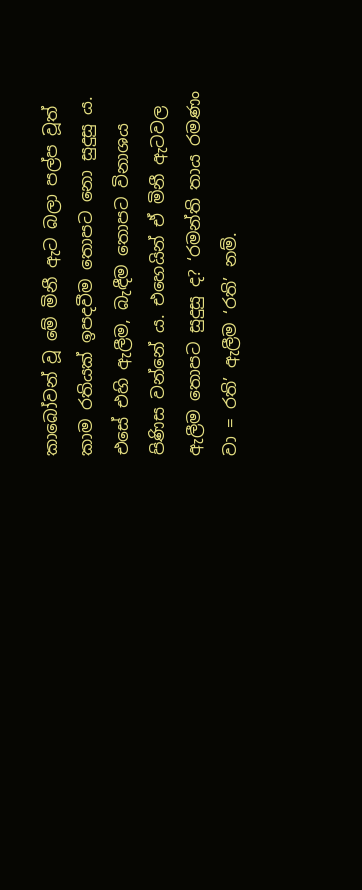කාබෝවන් වූ මේ මිනී ඇට බලා පල්ප වූත් කාම රතියක් ඉපදවීම තොපට නො සුදුසු ය. එසේ එහි ඇලීම, බැඳීම තොපට විනාශය පිණිස වන්නේ ය. එහෙයින් ඒ මිනී ඇටවල ඇලීම තොපට සුදුසු ද? ‘රමන්ති තාය රමණං වා = රති’ ඇලීම ‘රති’ නම්.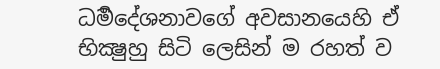ධර්‍මදේශනාවගේ අවසානයෙහි ඒ භික්‍ෂුහු සිටි ලෙසින් ම රහත් ව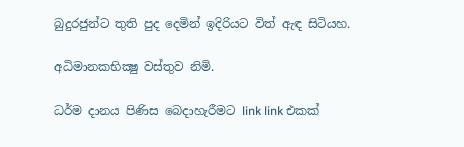බුදුරජුන්ට තුති පුද දෙමින් ඉදිරියට විත් ඇඳ සිටියහ.

අධිමානකභික්‍ෂු වස්තුව නිමි.

ධර්ම දානය පිණිස බෙදාහැරීමට link link එකක්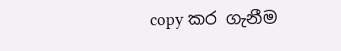copy කර ගැනීම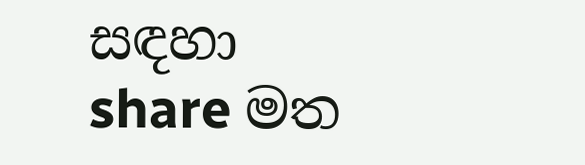සඳහා share මත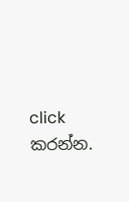click කරන්න.